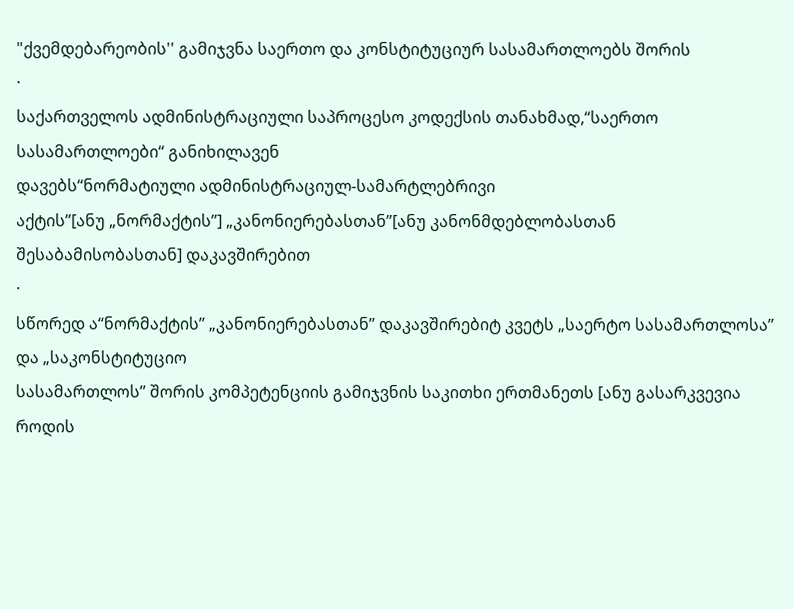"ქვემდებარეობის'' გამიჯვნა საერთო და კონსტიტუციურ სასამართლოებს შორის
·
საქართველოს ადმინისტრაციული საპროცესო კოდექსის თანახმად,“საერთო სასამართლოები“ განიხილავენ
დავებს“ნორმატიული ადმინისტრაციულ-სამარტლებრივი
აქტის’’[ანუ „ნორმაქტის’’] „კანონიერებასთან’’[ანუ კანონმდებლობასთან
შესაბამისობასთან] დაკავშირებით
·
სწორედ ა“ნორმაქტის’’ „კანონიერებასთან’’ დაკავშირებიტ კვეტს „საერტო სასამართლოსა’’ და „საკონსტიტუციო
სასამართლოს’’ შორის კომპეტენციის გამიჯვნის საკითხი ერთმანეთს [ანუ გასარკვევია როდის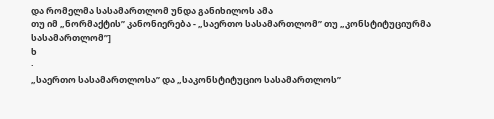და რომელმა სასამართლომ უნდა განიხილოს ამა
თუ იმ „ნორმაქტის’’ კანონიერება - „საერთო სასამართლომ’’ თუ „კონსტიტუციურმა სასამართლომ’’]
ხ
·
„საერთო სასამართლოსა’’ და „საკონსტიტუციო სასამართლოს’’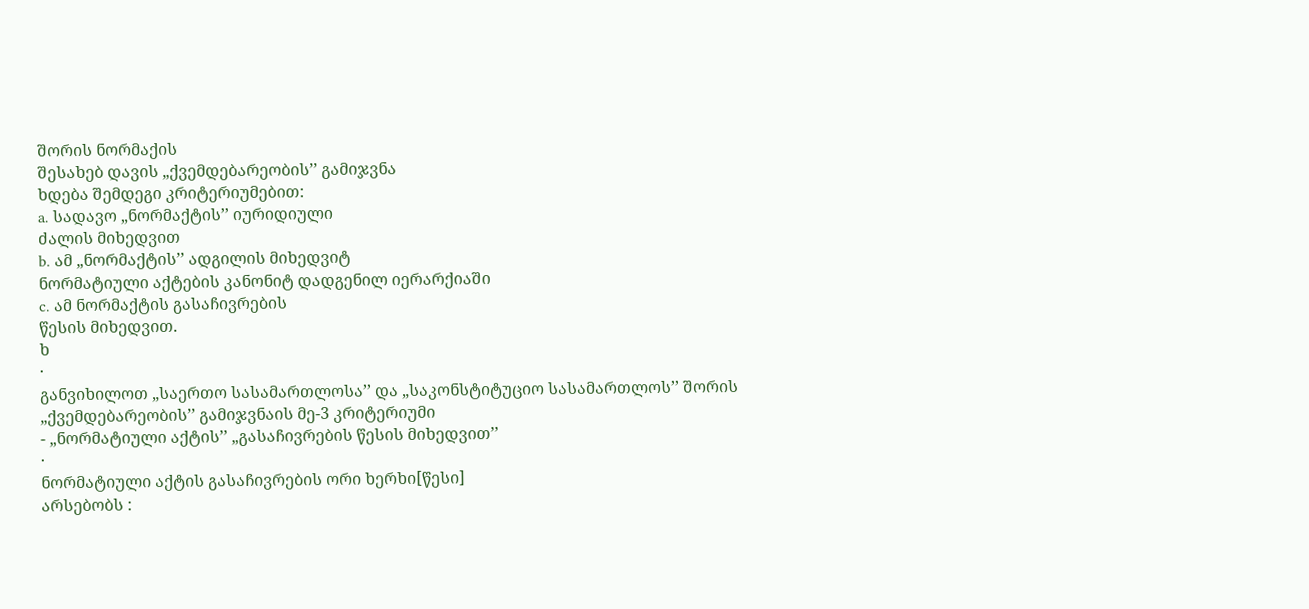შორის ნორმაქის
შესახებ დავის „ქვემდებარეობის’’ გამიჯვნა
ხდება შემდეგი კრიტერიუმებით:
a. სადავო „ნორმაქტის’’ იურიდიული
ძალის მიხედვით
b. ამ „ნორმაქტის’’ ადგილის მიხედვიტ
ნორმატიული აქტების კანონიტ დადგენილ იერარქიაში
c. ამ ნორმაქტის გასაჩივრების
წესის მიხედვით.
ხ
·
განვიხილოთ „საერთო სასამართლოსა’’ და „საკონსტიტუციო სასამართლოს’’ შორის
„ქვემდებარეობის’’ გამიჯვნაის მე-3 კრიტერიუმი
- „ნორმატიული აქტის’’ „გასაჩივრების წესის მიხედვით’’
·
ნორმატიული აქტის გასაჩივრების ორი ხერხი[წესი]
არსებობს :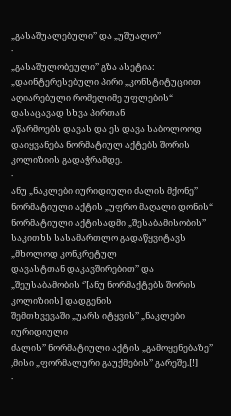„გასაშუალებული’’ და „უშუალო’’
·
„გასაშულობეული’’ გზა ასეტია:
„დაინტერესებული პირი „კონსტიტუციით აღიარებული რომელიმე უფლების“ დასაცავად სხვა პირთან
აწარმოებს დავას და ეს დავა საბოლოოდ დაიყვანება ნორმატიულ აქტებს შორის კოლიზიის გადაჭრამდე.
·
ანუ „ნაკლები იურიდიული ძალის მქონე’’ ნორმატიული აქტის „უფრო მაღალი დონის“
ნორმატიული აქტისადმი „შესაბამისობის’’ საკითხს სასამართლო გადაწყვიტავს „მხოლოდ კონკრეტულ
დავასტთან დაკავშირებით’’ და „შეუსაბამობის ‘’[ანუ ნორმაქტებს შორის კოლიზიის] დადგენის
შემთხვევაში „უარს იტყვის’’ „ნაკლები იურიდიული
ძალის’’ ნორმატიული აქტის „გამოყენებაზე’’ ,მისი „ფორმალური გაუქმების’’ გარეშე.[!]
·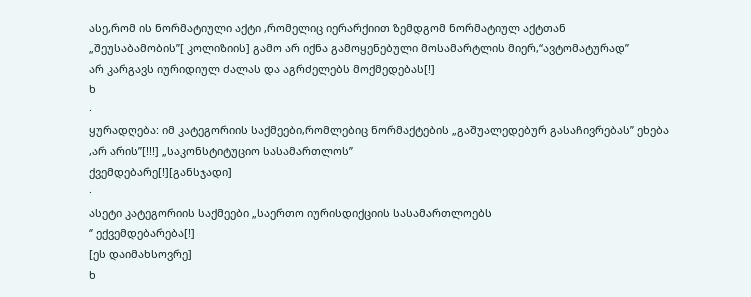ასე,რომ ის ნორმატიული აქტი ,რომელიც იერარქიით ზემდგომ ნორმატიულ აქტთან
„შეუსაბამობის’’[ კოლიზიის] გამო არ იქნა გამოყენებული მოსამარტლის მიერ,“ავტომატურად’’
არ კარგავს იურიდიულ ძალას და აგრძელებს მოქმედებას[!]
ხ
·
ყურადღება: იმ კატეგორიის საქმეები,რომლებიც ნორმაქტების „გაშუალედებურ გასაჩივრებას’’ ეხება ,არ არის’’[!!!] „საკონსტიტუციო სასამართლოს’’
ქვემდებარე[!][განსჯადი]
·
ასეტი კატეგორიის საქმეები „საერთო იურისდიქციის სასამართლოებს
‘’ ექვემდებარება[!]
[ეს დაიმახსოვრე]
ხ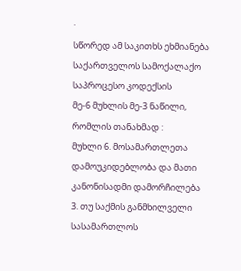·
სწორედ ამ საკითხს ეხმიანება საქართველოს სამოქალაქო საპროცესო კოდექსის
მე-6 მუხლის მე-3 ნაწილი, რომლის თანახმად :
მუხლი 6. მოსამართლეთა დამოუკიდებლობა და მათი კანონისადმი დამორჩილება
3. თუ საქმის განმხილველი სასამართლოს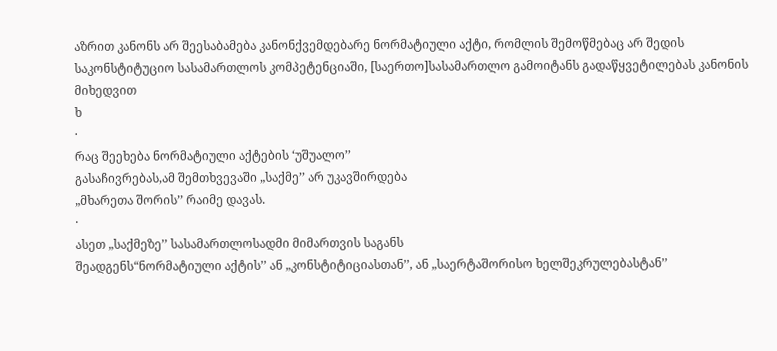აზრით კანონს არ შეესაბამება კანონქვემდებარე ნორმატიული აქტი, რომლის შემოწმებაც არ შედის საკონსტიტუციო სასამართლოს კომპეტენციაში, [საერთო]სასამართლო გამოიტანს გადაწყვეტილებას კანონის მიხედვით
ხ
·
რაც შეეხება ნორმატიული აქტების ‘უშუალო’’
გასაჩივრებას,ამ შემთხვევაში „საქმე’’ არ უკავშირდება
„მხარეთა შორის’’ რაიმე დავას.
·
ასეთ „საქმეზე’’ სასამართლოსადმი მიმართვის საგანს
შეადგენს“ნორმატიული აქტის’’ ან „კონსტიტიციასთან’’, ან „საერტაშორისო ხელშეკრულებასტან’’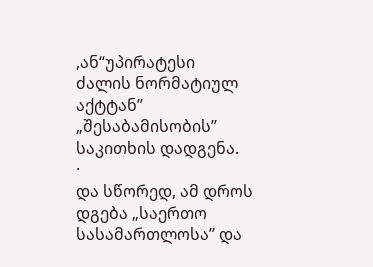,ან“უპირატესი
ძალის ნორმატიულ აქტტან’’ „შესაბამისობის’’ საკითხის დადგენა.
·
და სწორედ, ამ დროს დგება „საერთო სასამართლოსა’’ და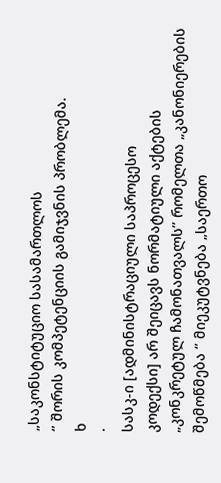„საკონსტიტუციო სასამართლოს
‘’ შორის კომპეტენციის გამიჯვნის პრობლემა.
ხ
·
სასკ-ი [ადმინისტრაციული საპროცესო
კოდექსი] არ შეიცავს ნორმატიული აქტების
„კონკრეტულ ჩამონათვალს’’ რომელთა „კანონიერების შემოწმება ‘’ მიეკუტვნება „საერთო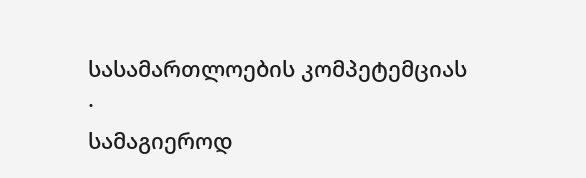სასამართლოების კომპეტემციას
·
სამაგიეროდ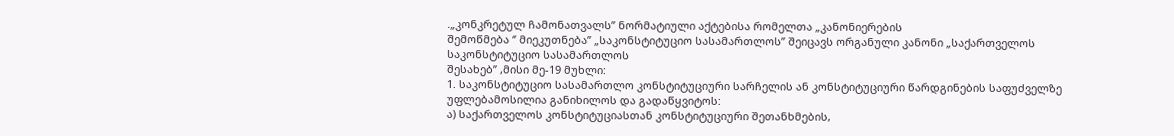.„კონკრეტულ ჩამონათვალს’’ ნორმატიული აქტებისა რომელთა „კანონიერების
შემოწმება ‘’ მიეკუთნება’’ „საკონსტიტუციო სასამართლოს’’ შეიცავს ორგანული კანონი „საქართველოს საკონსტიტუციო სასამართლოს
შესახებ’’ ,მისი მე-19 მუხლი:
1. საკონსტიტუციო სასამართლო კონსტიტუციური სარჩელის ან კონსტიტუციური წარდგინების საფუძველზე უფლებამოსილია განიხილოს და გადაწყვიტოს:
ა) საქართველოს კონსტიტუციასთან კონსტიტუციური შეთანხმების,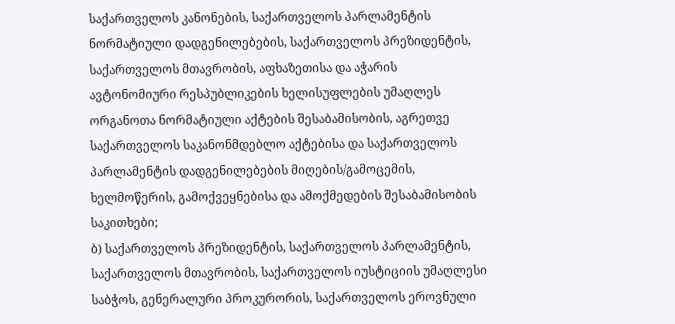საქართველოს კანონების, საქართველოს პარლამენტის ნორმატიული დადგენილებების, საქართველოს პრეზიდენტის, საქართველოს მთავრობის, აფხაზეთისა და აჭარის ავტონომიური რესპუბლიკების ხელისუფლების უმაღლეს ორგანოთა ნორმატიული აქტების შესაბამისობის, აგრეთვე საქართველოს საკანონმდებლო აქტებისა და საქართველოს პარლამენტის დადგენილებების მიღების/გამოცემის, ხელმოწერის, გამოქვეყნებისა და ამოქმედების შესაბამისობის საკითხები;
ბ) საქართველოს პრეზიდენტის, საქართველოს პარლამენტის, საქართველოს მთავრობის, საქართველოს იუსტიციის უმაღლესი საბჭოს, გენერალური პროკურორის, საქართველოს ეროვნული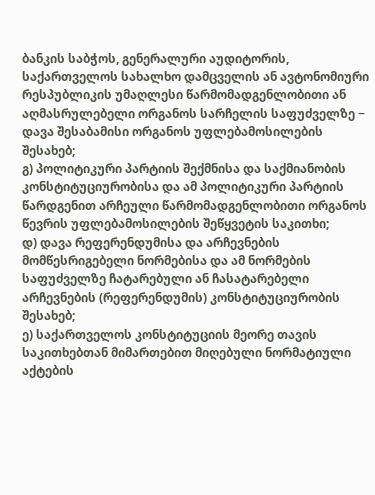ბანკის საბჭოს, გენერალური აუდიტორის, საქართველოს სახალხო დამცველის ან ავტონომიური რესპუბლიკის უმაღლესი წარმომადგენლობითი ან აღმასრულებელი ორგანოს სარჩელის საფუძველზე − დავა შესაბამისი ორგანოს უფლებამოსილების შესახებ;
გ) პოლიტიკური პარტიის შექმნისა და საქმიანობის კონსტიტუციურობისა და ამ პოლიტიკური პარტიის წარდგენით არჩეული წარმომადგენლობითი ორგანოს წევრის უფლებამოსილების შეწყვეტის საკითხი;
დ) დავა რეფერენდუმისა და არჩევნების მომწესრიგებელი ნორმებისა და ამ ნორმების საფუძველზე ჩატარებული ან ჩასატარებელი არჩევნების (რეფერენდუმის) კონსტიტუციურობის შესახებ;
ე) საქართველოს კონსტიტუციის მეორე თავის საკითხებთან მიმართებით მიღებული ნორმატიული აქტების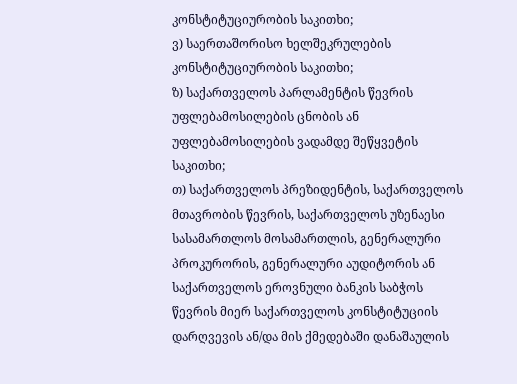კონსტიტუციურობის საკითხი;
ვ) საერთაშორისო ხელშეკრულების კონსტიტუციურობის საკითხი;
ზ) საქართველოს პარლამენტის წევრის უფლებამოსილების ცნობის ან უფლებამოსილების ვადამდე შეწყვეტის საკითხი;
თ) საქართველოს პრეზიდენტის, საქართველოს მთავრობის წევრის, საქართველოს უზენაესი სასამართლოს მოსამართლის, გენერალური პროკურორის, გენერალური აუდიტორის ან საქართველოს ეროვნული ბანკის საბჭოს წევრის მიერ საქართველოს კონსტიტუციის დარღვევის ან/და მის ქმედებაში დანაშაულის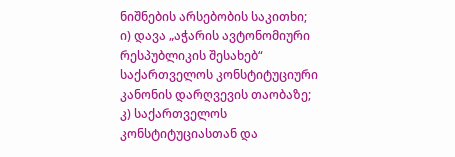ნიშნების არსებობის საკითხი;
ი) დავა „აჭარის ავტონომიური რესპუბლიკის შესახებ“ საქართველოს კონსტიტუციური კანონის დარღვევის თაობაზე;
კ) საქართველოს კონსტიტუციასთან და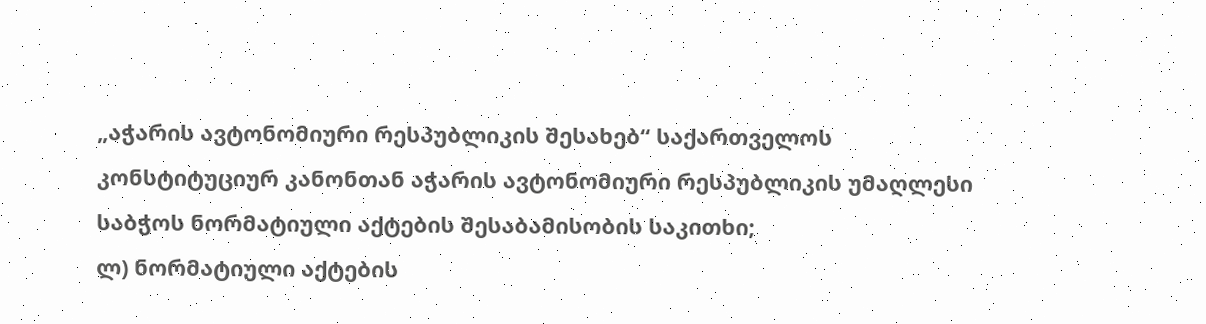„აჭარის ავტონომიური რესპუბლიკის შესახებ“ საქართველოს კონსტიტუციურ კანონთან აჭარის ავტონომიური რესპუბლიკის უმაღლესი საბჭოს ნორმატიული აქტების შესაბამისობის საკითხი;
ლ) ნორმატიული აქტების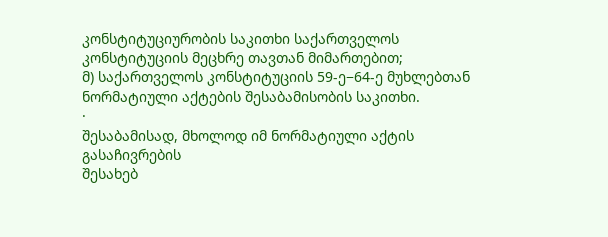კონსტიტუციურობის საკითხი საქართველოს კონსტიტუციის მეცხრე თავთან მიმართებით;
მ) საქართველოს კონსტიტუციის 59-ე−64-ე მუხლებთან ნორმატიული აქტების შესაბამისობის საკითხი.
·
შესაბამისად, მხოლოდ იმ ნორმატიული აქტის გასაჩივრების
შესახებ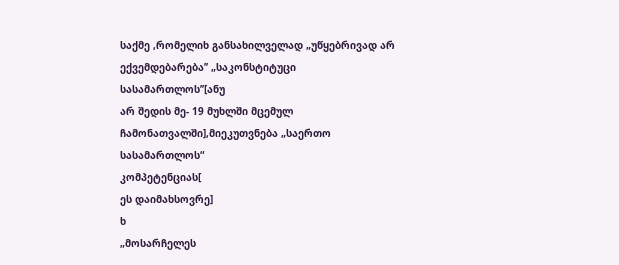საქმე ,რომელიხ განსახილველად „უწყებრივად არ ექვემდებარება’’ „საკონსტიტუცი სასამართლოს’’[ანუ
არ შედის მე- 19 მუხლში მცემულ ჩამონათვალში],მიეკუთვნება „საერთო სასამართლოს“
კომპეტენციას[
ეს დაიმახსოვრე]
ხ
„მოსარჩელეს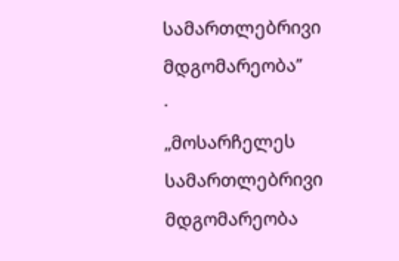სამართლებრივი მდგომარეობა’’
·
„მოსარჩელეს სამართლებრივი მდგომარეობა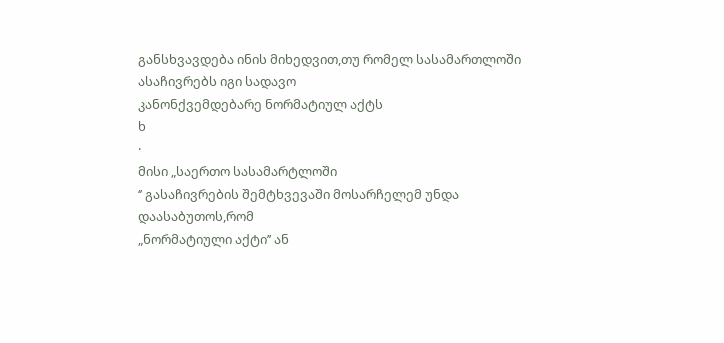განსხვავდება ინის მიხედვით,თუ რომელ სასამართლოში ასაჩივრებს იგი სადავო
კანონქვემდებარე ნორმატიულ აქტს
ხ
·
მისი „საერთო სასამარტლოში
‘’ გასაჩივრების შემტხვევაში მოსარჩელემ უნდა დაასაბუთოს,რომ
„ნორმატიული აქტი’’ ან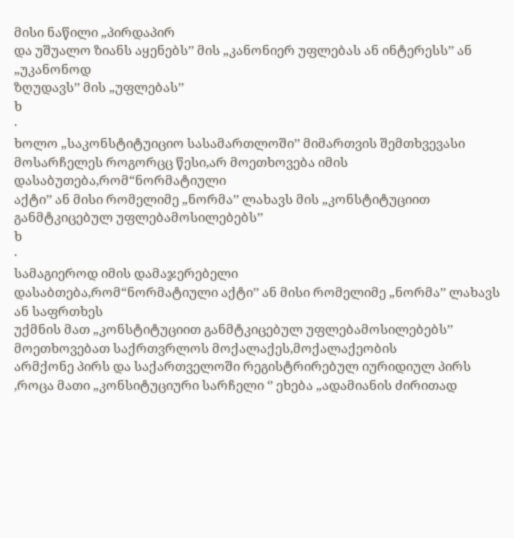მისი ნაწილი „პირდაპირ
და უშუალო ზიანს აყენებს’’ მის „კანონიერ უფლებას ან ინტერესს’’ ან „უკანონოდ
ზღუდავს’’ მის „უფლებას’’
ხ
·
ხოლო „საკონსტიტუიციო სასამართლოში’’ მიმართვის შემთხვევასი
მოსარჩელეს როგორცც წესი,არ მოეთხოვება იმის დასაბუთება,რომ“ნორმატიული
აქტი’’ ან მისი რომელიმე „ნორმა’’ ლახავს მის „კონსტიტუციით განმტკიცებულ უფლებამოსილებებს’’
ხ
·
სამაგიეროდ იმის დამაჯერებელი
დასაბთება,რომ“ნორმატიული აქტი’’ ან მისი რომელიმე „ნორმა’’ ლახავს ან საფრთხეს
უქმნის მათ „კონსტიტუციით განმტკიცებულ უფლებამოსილებებს’’
მოეთხოვებათ საქრთვრლოს მოქალაქეს,მოქალაქეობის
არმქონე პირს და საქართველოში რეგისტრირებულ იურიდიულ პირს ,როცა მათი „კონსიტუციური სარჩელი ‘’ ეხება „ადამიანის ძირითად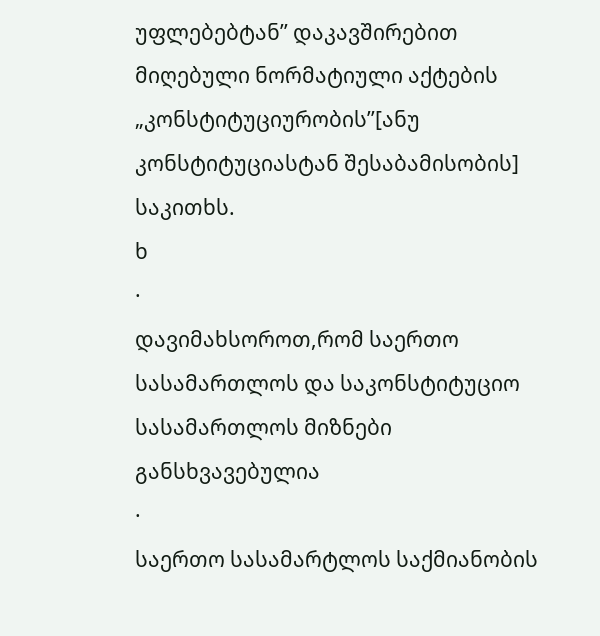უფლებებტან’’ დაკავშირებით მიღებული ნორმატიული აქტების „კონსტიტუციურობის’’[ანუ
კონსტიტუციასტან შესაბამისობის] საკითხს.
ხ
·
დავიმახსოროთ,რომ საერთო სასამართლოს და საკონსტიტუციო სასამართლოს მიზნები
განსხვავებულია
·
საერთო სასამარტლოს საქმიანობის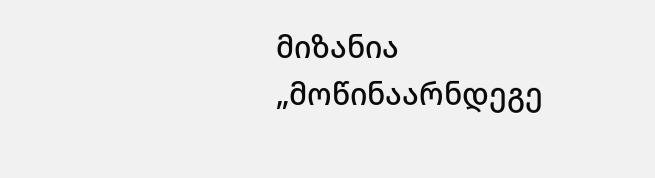მიზანია „მოწინაარნდეგე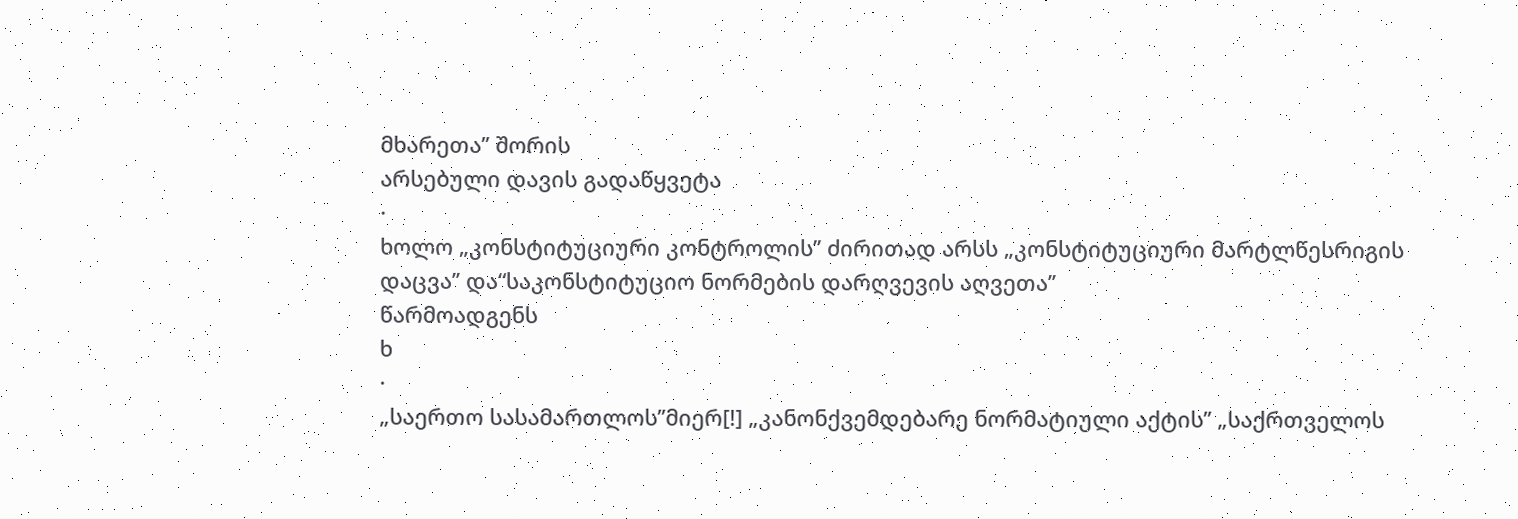მხარეთა’’ შორის
არსებული დავის გადაწყვეტა
·
ხოლო „კონსტიტუციური კონტროლის’’ ძირითად არსს „კონსტიტუციური მარტლწესრიგის
დაცვა’’ და“საკონსტიტუციო ნორმების დარღვევის აღვეთა’’
წარმოადგენს
ხ
·
„საერთო სასამართლოს’’მიერ[!] „კანონქვემდებარე ნორმატიული აქტის’’ „საქრთველოს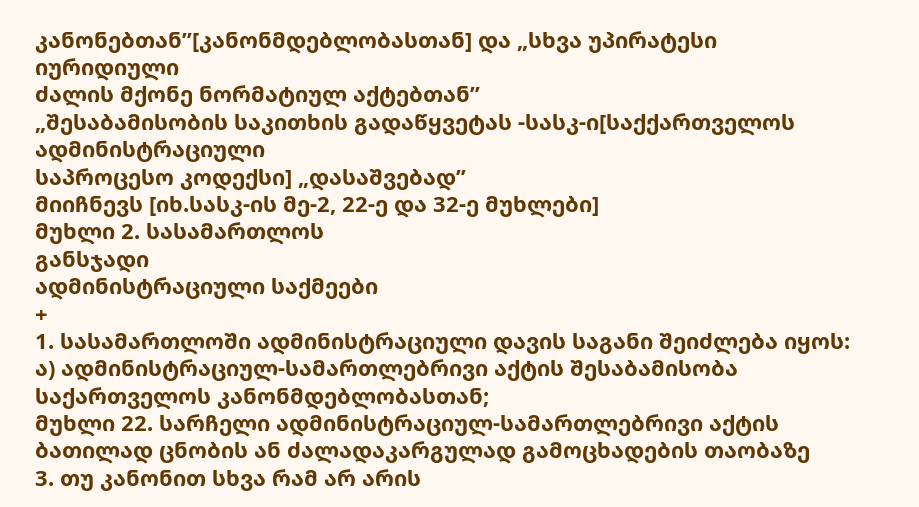კანონებთან’’[კანონმდებლობასთან] და „სხვა უპირატესი იურიდიული
ძალის მქონე ნორმატიულ აქტებთან’’
„შესაბამისობის საკითხის გადაწყვეტას -სასკ-ი[საქქართველოს ადმინისტრაციული
საპროცესო კოდექსი] „დასაშვებად’’
მიიჩნევს [იხ.სასკ-ის მე-2, 22-ე და 32-ე მუხლები]
მუხლი 2. სასამართლოს
განსჯადი
ადმინისტრაციული საქმეები
+
1. სასამართლოში ადმინისტრაციული დავის საგანი შეიძლება იყოს:
ა) ადმინისტრაციულ-სამართლებრივი აქტის შესაბამისობა საქართველოს კანონმდებლობასთან;
მუხლი 22. სარჩელი ადმინისტრაციულ-სამართლებრივი აქტის ბათილად ცნობის ან ძალადაკარგულად გამოცხადების თაობაზე
3. თუ კანონით სხვა რამ არ არის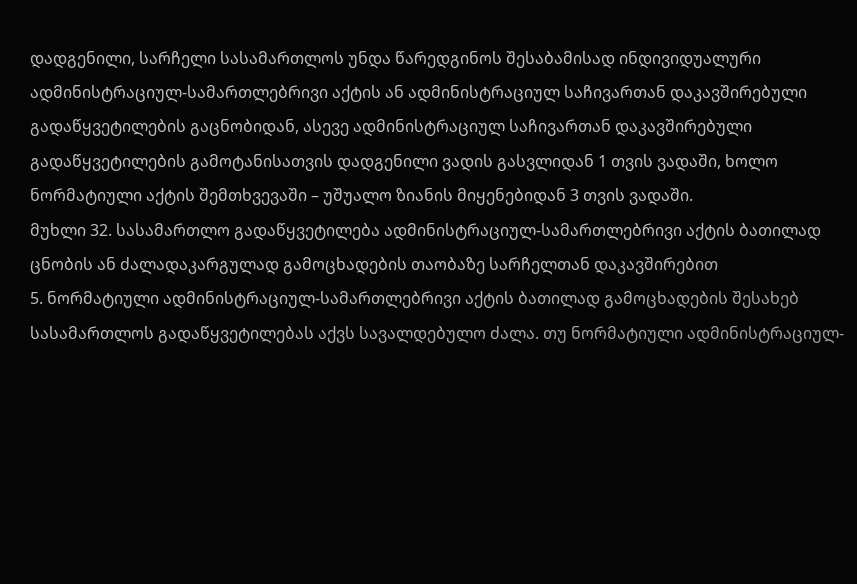დადგენილი, სარჩელი სასამართლოს უნდა წარედგინოს შესაბამისად ინდივიდუალური ადმინისტრაციულ-სამართლებრივი აქტის ან ადმინისტრაციულ საჩივართან დაკავშირებული გადაწყვეტილების გაცნობიდან, ასევე ადმინისტრაციულ საჩივართან დაკავშირებული გადაწყვეტილების გამოტანისათვის დადგენილი ვადის გასვლიდან 1 თვის ვადაში, ხოლო ნორმატიული აქტის შემთხვევაში – უშუალო ზიანის მიყენებიდან 3 თვის ვადაში.
მუხლი 32. სასამართლო გადაწყვეტილება ადმინისტრაციულ-სამართლებრივი აქტის ბათილად ცნობის ან ძალადაკარგულად გამოცხადების თაობაზე სარჩელთან დაკავშირებით
5. ნორმატიული ადმინისტრაციულ-სამართლებრივი აქტის ბათილად გამოცხადების შესახებ სასამართლოს გადაწყვეტილებას აქვს სავალდებულო ძალა. თუ ნორმატიული ადმინისტრაციულ-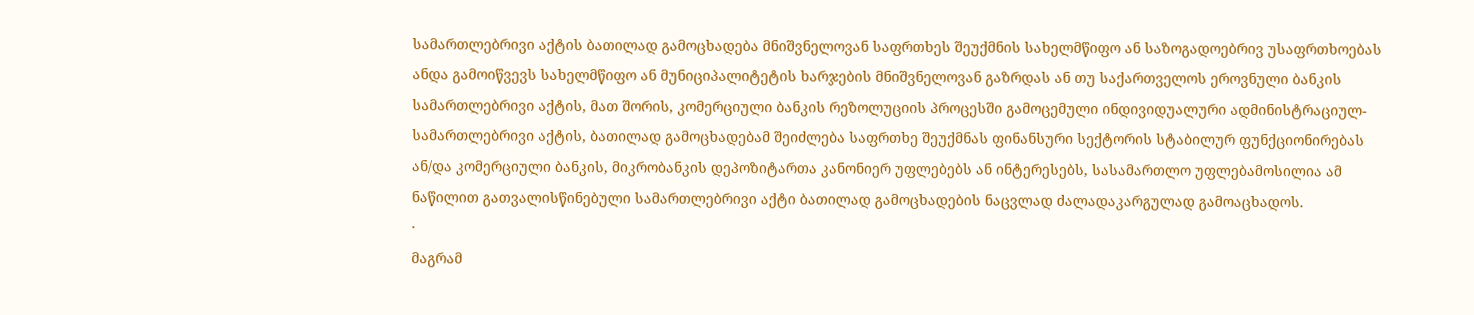სამართლებრივი აქტის ბათილად გამოცხადება მნიშვნელოვან საფრთხეს შეუქმნის სახელმწიფო ან საზოგადოებრივ უსაფრთხოებას ანდა გამოიწვევს სახელმწიფო ან მუნიციპალიტეტის ხარჯების მნიშვნელოვან გაზრდას ან თუ საქართველოს ეროვნული ბანკის სამართლებრივი აქტის, მათ შორის, კომერციული ბანკის რეზოლუციის პროცესში გამოცემული ინდივიდუალური ადმინისტრაციულ-სამართლებრივი აქტის, ბათილად გამოცხადებამ შეიძლება საფრთხე შეუქმნას ფინანსური სექტორის სტაბილურ ფუნქციონირებას ან/და კომერციული ბანკის, მიკრობანკის დეპოზიტართა კანონიერ უფლებებს ან ინტერესებს, სასამართლო უფლებამოსილია ამ ნაწილით გათვალისწინებული სამართლებრივი აქტი ბათილად გამოცხადების ნაცვლად ძალადაკარგულად გამოაცხადოს.
·
მაგრამ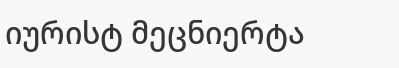იურისტ მეცნიერტა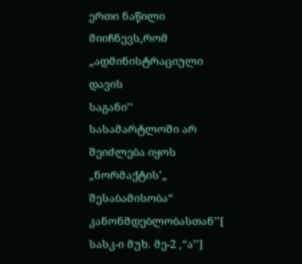ერთი ნაწილი მიიჩნევს,რომ „ადმინისტრაციული დავის
საგანი’’ სასამარტლოში არ შეიძლება იყოს „ნორმაქტის’„ შესაბამისობა“ კანონმდებლობასთან’’[ სასკ-ი მუხ. მე-2 ,“ა’’]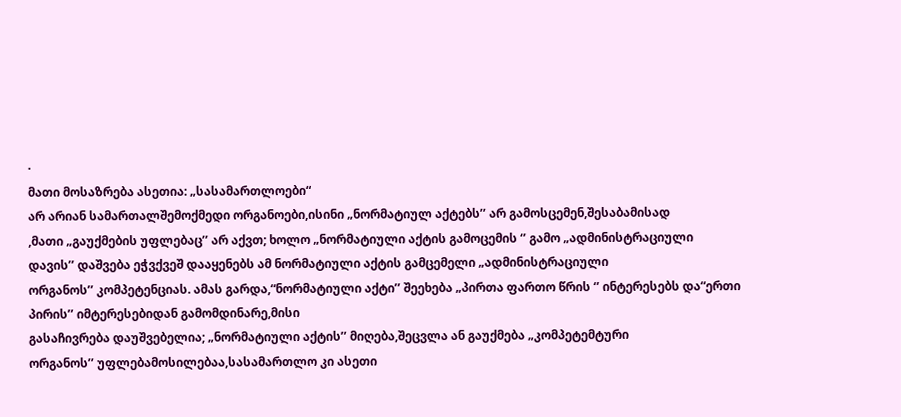·
მათი მოსაზრება ასეთია: „სასამართლოები“
არ არიან სამართალშემოქმედი ორგანოები,ისინი „ნორმატიულ აქტებს’’ არ გამოსცემენ,შესაბამისად
,მათი „გაუქმების უფლებაც’’ არ აქვთ; ხოლო „ნორმატიული აქტის გამოცემის ‘’ გამო „ადმინისტრაციული
დავის’’ დაშვება ეჭვქვეშ დააყენებს ამ ნორმატიული აქტის გამცემელი „ადმინისტრაციული
ორგანოს’’ კომპეტენციას. ამას გარდა,“ნორმატიული აქტი’’ შეეხება „პირთა ფართო წრის ‘’ ინტერესებს და“ერთი პირის’’ იმტერესებიდან გამომდინარე,მისი
გასაჩივრება დაუშვებელია; „ნორმატიული აქტის’’ მიღება,შეცვლა ან გაუქმება „კომპეტემტური
ორგანოს’’ უფლებამოსილებაა,სასამართლო კი ასეთი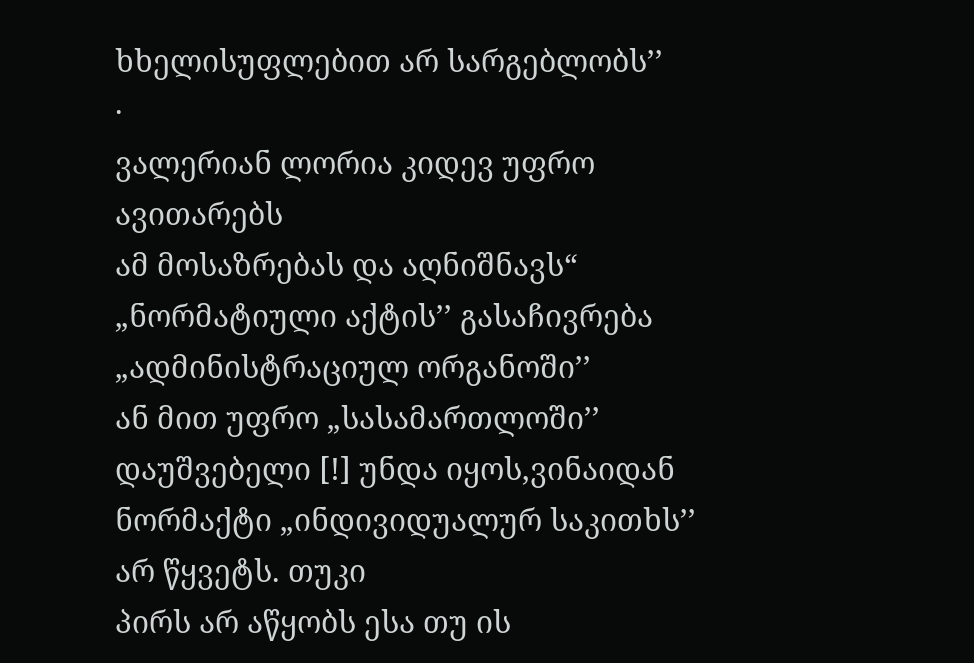ხხელისუფლებით არ სარგებლობს’’
·
ვალერიან ლორია კიდევ უფრო ავითარებს
ამ მოსაზრებას და აღნიშნავს“ „ნორმატიული აქტის’’ გასაჩივრება „ადმინისტრაციულ ორგანოში’’
ან მით უფრო „სასამართლოში’’ დაუშვებელი [!] უნდა იყოს,ვინაიდან ნორმაქტი „ინდივიდუალურ საკითხს’’ არ წყვეტს. თუკი
პირს არ აწყობს ესა თუ ის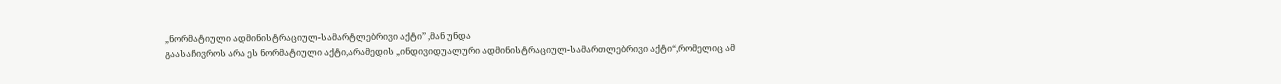„ნორმატიული ადმინისტრაციულ-სამარტლებრივი აქტი’’ ,მან უნდა
გაასაჩივროს არა ეს ნორმატიული აქტი,არამედის „ინდივიდუალური ადმინისტრაციულ-სამართლებრივი აქტი“,რომელიც ამ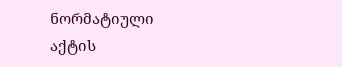ნორმატიული
აქტის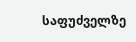საფუძველზე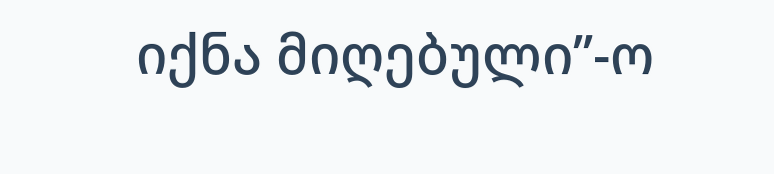იქნა მიღებული’’-ო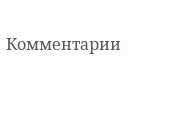Комментарии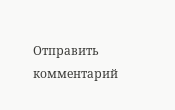Отправить комментарий